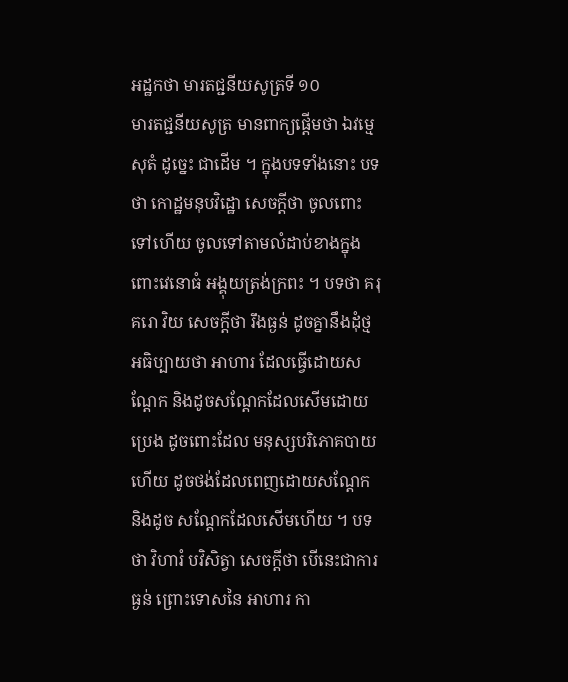អដ្ឋកថា មារតជ្ជនីយសូត្រទី ១០
មារតជ្ជនីយសូត្រ មានពាក្យផ្តើមថា ឯវម្មេ សុតំ ដូច្នេះ ជាដើម ។ ក្នុងបទទាំងនោះ បទថា កោដ្ឋមនុបវិដ្ឋោ សេចក្តីថា ចូលពោះ ទៅហើយ ចូលទៅតាមលំដាប់ខាងក្នុងពោះវេនោធំ អង្គុយត្រង់ក្រពះ ។ បទថា គរុគរោ វិយ សេចក្តីថា រឹងធ្ងន់ ដូចគ្នានឹងដុំថ្ម អធិប្បាយថា អាហារ ដែលធ្វើដោយសណ្តែក និងដូចសណ្តែកដែលសើមដោយប្រេង ដូចពោះដែល មនុស្សបរិភោគបាយហើយ ដូចថង់ដែលពេញដោយសណ្តែក និងដូច សណ្តែកដែលសើមហើយ ។ បទថា វិហារំ បវិសិត្វា សេចក្តីថា បើនេះជាការធ្ងន់ ព្រោះទោសនៃ អាហារ កា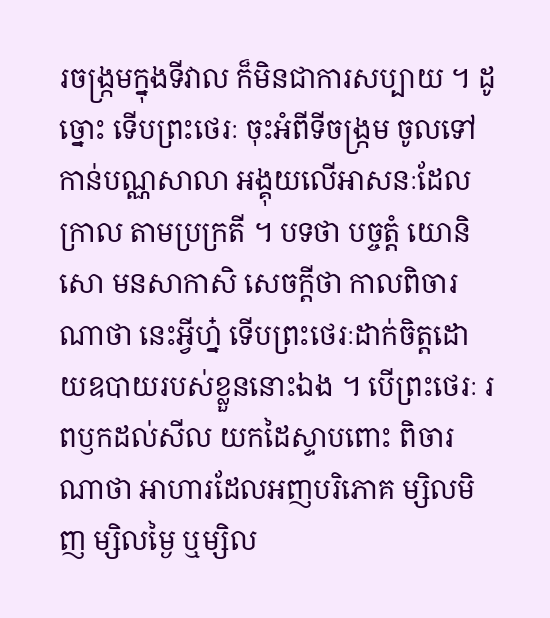រចង្រ្កមក្នុងទីវាល ក៏មិនជាការសប្បាយ ។ ដូច្នោះ ទើបព្រះថេរៈ ចុះអំពីទីចង្រ្កម ចូលទៅកាន់បណ្ណសាលា អង្គុយលើអាសនៈដែលក្រាល តាមប្រក្រតី ។ បទថា បច្ចត្តំ យោនិសោ មនសាកាសិ សេចក្តីថា កាលពិចារណាថា នេះអ្វីហ្ន៎ ទើបព្រះថេរៈដាក់ចិត្តដោយឧបាយរបស់ខ្លួននោះឯង ។ បើព្រះថេរៈ រពឫកដល់សីល យកដៃស្ទាបពោះ ពិចារណាថា អាហារដែលអញបរិភោគ ម្សិលមិញ ម្សិលម្ងៃ ឬម្សិល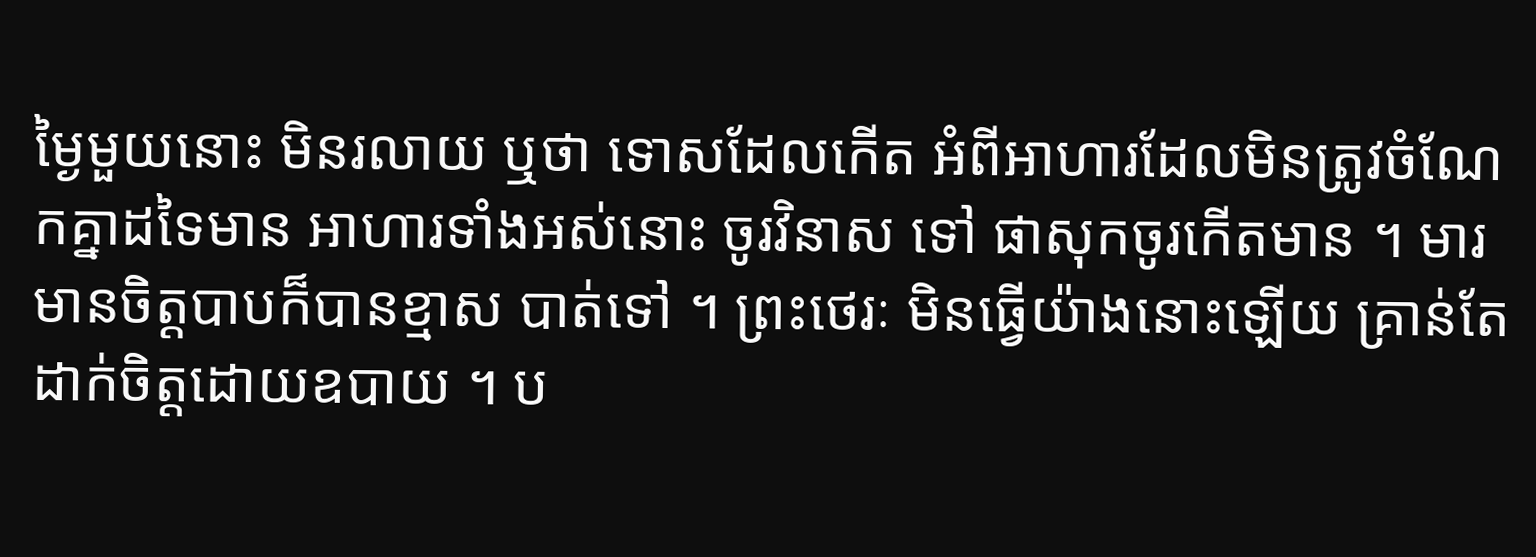ម្ងៃមួយនោះ មិនរលាយ ឬថា ទោសដែលកើត អំពីអាហារដែលមិនត្រូវចំណែកគ្នាដទៃមាន អាហារទាំងអស់នោះ ចូរវិនាស ទៅ ផាសុកចូរកើតមាន ។ មារមានចិត្តបាបក៏បានខ្មាស បាត់ទៅ ។ ព្រះថេរៈ មិនធ្វើយ៉ាងនោះឡើយ គ្រាន់តែដាក់ចិត្តដោយឧបាយ ។ ប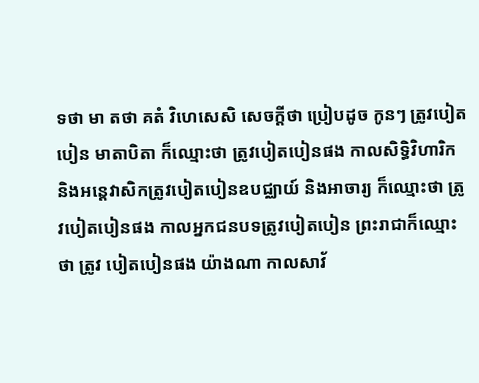ទថា មា តថា គតំ វិហេសេសិ សេចក្តីថា ប្រៀបដូច កូនៗ ត្រូវបៀតបៀន មាតាបិតា ក៏ឈ្មោះថា ត្រូវបៀតបៀនផង កាលសិទ្ធិវិហារិក និងអន្តេវាសិកត្រូវបៀតបៀនឧបជ្ឈាយ៍ និងអាចារ្យ ក៏ឈ្មោះថា ត្រូវបៀតបៀនផង កាលអ្នកជនបទត្រូវបៀតបៀន ព្រះរាជាក៏ឈ្មោះថា ត្រូវ បៀតបៀនផង យ៉ាងណា កាលសាវ័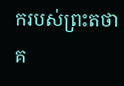ករបស់ព្រះតថាគ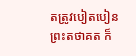តត្រូវបៀតបៀន ព្រះតថាគត ក៏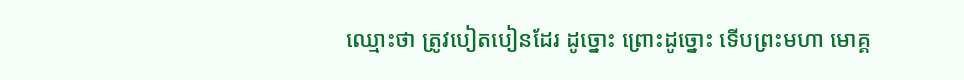ឈ្មោះថា ត្រូវបៀតបៀនដែរ ដូច្នោះ ព្រោះដូច្នោះ ទើបព្រះមហា មោគ្គ